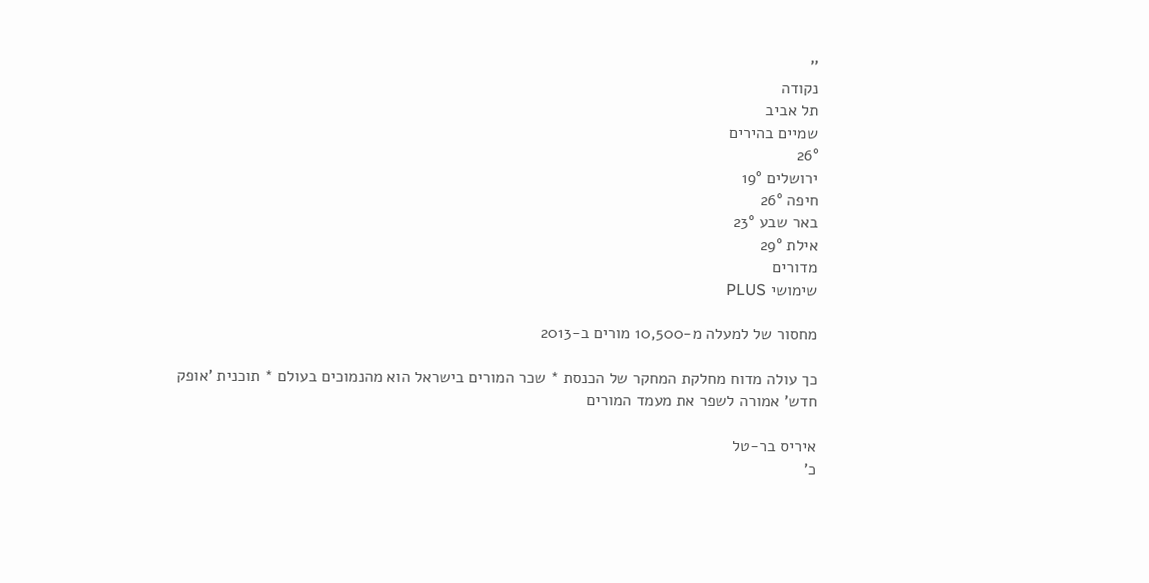''
נקודה
תל אביב
שמיים בהירים
26°
ירושלים 19°
חיפה 26°
באר שבע 23°
אילת 29°
מדורים
שימושי PLUS

מחסור של למעלה מ-10,500 מורים ב-2013

כך עולה מדוח מחלקת המחקר של הכנסת * שכר המורים בישראל הוא מהנמוכים בעולם * תוכנית 'אופק חדש' אמורה לשפר את מעמד המורים

איריס בר-טל
כ'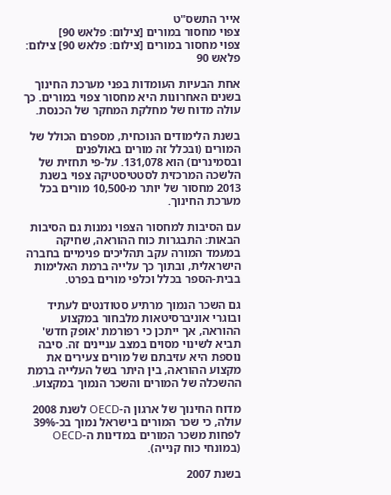אייר התשס"ט
צפוי מחסור במורים [צילום: פלאש 90]
צפוי מחסור במורים [צילום: פלאש 90] צילום: פלאש 90

אחת הבעיות העומדות בפני מערכת החינוך בשנים האחרונות היא מחסור צפוי במורים. כך עולה מדוח של מחלקת המחקר של הכנסת.

בשנת הלימודים הנוכחית, מספרם הכולל של המורים (ובכלל זה מורים באולפנים ובסמינרים) הוא 131,078. על-פי תחזית של הלשכה המרכזית לסטטיסטיקה צפוי בשנת 2013 מחסור של יותר מ-10,500 מורים בכל מערכת החינוך.

עם הסיבות למחסור הצפוי נמנות גם הסיבות הבאות: התבגרות כוח ההוראה, שחיקה במעמד המורה עקב תהליכים פנימיים בחברה הישראלית, ובתוך כך עלייה ברמת האלימות בבית-הספר בכלל וכלפי מורים בפרט.

גם השכר הנמוך מרתיע סטודנטים לעתיד ובוגרי אוניברסיטאות מלבחור במקצוע ההוראה, אך ייתכן כי רפורמת 'אופק חדש' תביא לשינוי מסוים במצב עניינים זה. סיבה נוספת היא עזיבתם של מורים צעירים את מקצוע ההוראה, בין היתר בשל העלייה ברמת ההשכלה של המורים והשכר הנמוך במקצוע.

מדוח החינוך של ארגון ה-OECD לשנת 2008 עולה, כי שכר המורים בישראל נמוך בכ-39% לפחות משכר המורים במדינות ה-OECD (במונחי כוח קנייה).

בשנת 2007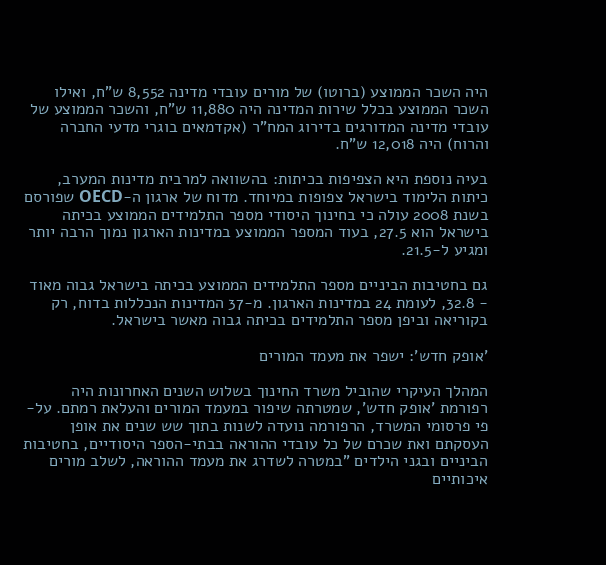היה השכר הממוצע (ברוטו) של מורים עובדי מדינה 8,552 ש"ח, ואילו השכר הממוצע בכלל שירות המדינה היה 11,880 ש"ח, והשכר הממוצע של עובדי מדינה המדורגים בדירוג המח"ר (אקדמאים בוגרי מדעי החברה והרוח) היה 12,018 ש"ח.

בעיה נוספת היא הצפיפות בכיתות: בהשוואה למרבית מדינות המערב, כיתות הלימוד בישראל צפופות במיוחד. מדוח של ארגון ה-OECD שפורסם בשנת 2008 עולה כי בחינוך היסודי מספר התלמידים הממוצע בכיתה בישראל הוא 27.5, בעוד המספר הממוצע במדינות הארגון נמוך הרבה יותר ומגיע ל-21.5.

גם בחטיבות הביניים מספר התלמידים הממוצע בכיתה בישראל גבוה מאוד - 32.8, לעומת 24 במדינות הארגון. מ-37 המדינות הנכללות בדוח, רק בקוריאה וביפן מספר התלמידים בכיתה גבוה מאשר בישראל.

'אופק חדש': ישפר את מעמד המורים

המהלך העיקרי שהוביל משרד החינוך בשלוש השנים האחרונות היה רפורמת 'אופק חדש', שמטרתה שיפור במעמד המורים והעלאת רמתם. על-פי פרסומי המשרד, הרפורמה נועדה לשנות בתוך שש שנים את אופן העסקתם ואת שכרם של כל עובדי ההוראה בבתי-הספר היסודיים, בחטיבות הביניים ובגני הילדים "במטרה לשדרג את מעמד ההוראה, לשלב מורים איכותיים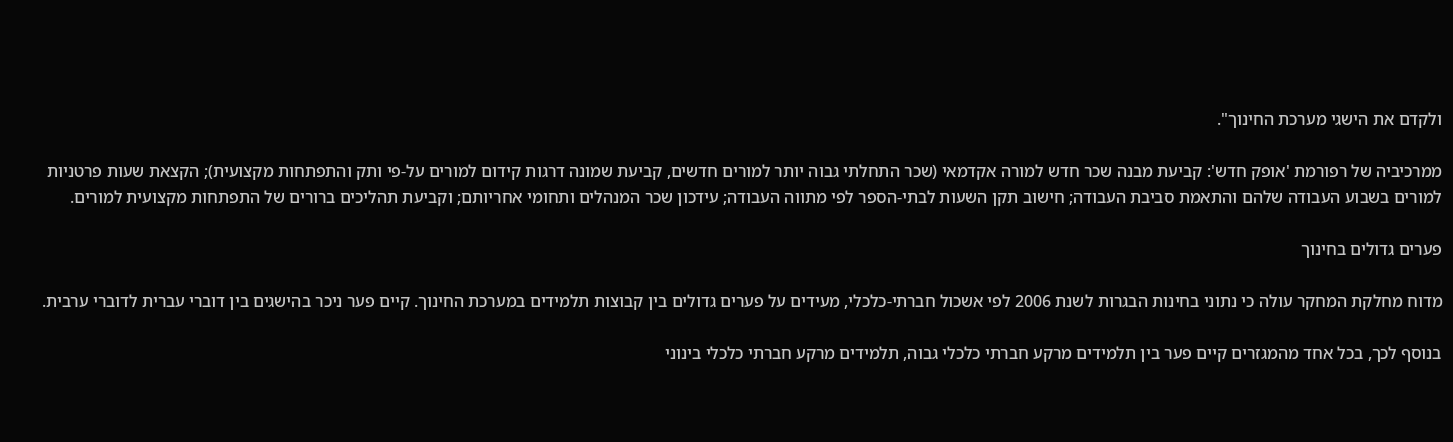ולקדם את הישגי מערכת החינוך".

ממרכיביה של רפורמת 'אופק חדש': קביעת מבנה שכר חדש למורה אקדמאי (שכר התחלתי גבוה יותר למורים חדשים, קביעת שמונה דרגות קידום למורים על-פי ותק והתפתחות מקצועית); הקצאת שעות פרטניות למורים בשבוע העבודה שלהם והתאמת סביבת העבודה; חישוב תקן השעות לבתי-הספר לפי מתווה העבודה; עידכון שכר המנהלים ותחומי אחריותם; וקביעת תהליכים ברורים של התפתחות מקצועית למורים.

פערים גדולים בחינוך

מדוח מחלקת המחקר עולה כי נתוני בחינות הבגרות לשנת 2006 לפי אשכול חברתי-כלכלי, מעידים על פערים גדולים בין קבוצות תלמידים במערכת החינוך. קיים פער ניכר בהישגים בין דוברי עברית לדוברי ערבית.

בנוסף לכך, בכל אחד מהמגזרים קיים פער בין תלמידים מרקע חברתי כלכלי גבוה, תלמידים מרקע חברתי כלכלי בינוני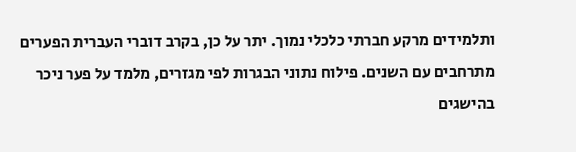ותלמידים מרקע חברתי כלכלי נמוך. יתר על כן, בקרב דוברי העברית הפערים מתרחבים עם השנים. פילוח נתוני הבגרות לפי מגזרים, מלמד על פער ניכר בהישגים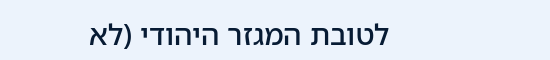לטובת המגזר היהודי (לא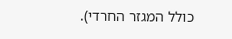כולל המגזר החרדי).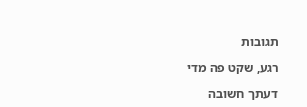תגובות

רגע, שקט פה מדי

דעתך חשובה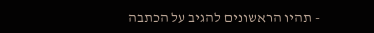- תהיו הראשונים להגיב על הכתבה